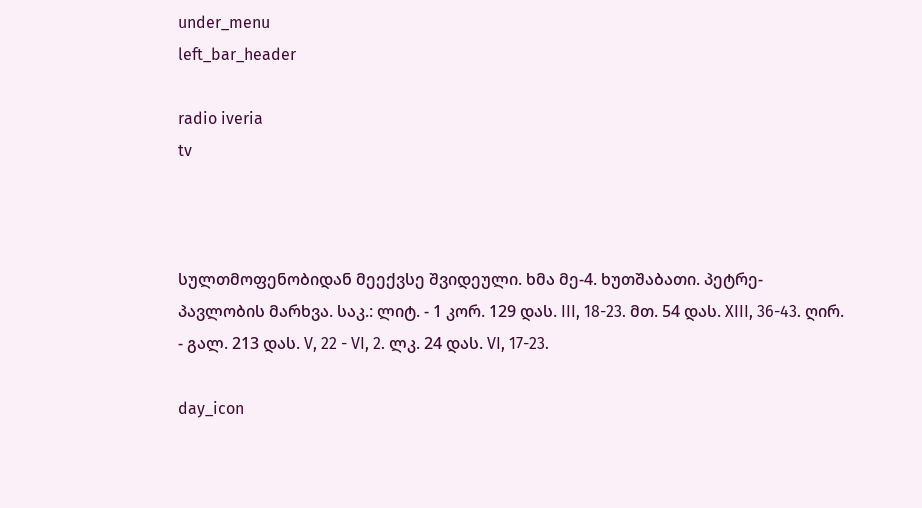under_menu
left_bar_header

radio iveria
tv



სულთმოფენობიდან მეექვსე შვიდეული. ხმა მე-4. ხუთშაბათი. პეტრე-პავლობის მარხვა. საკ.: ლიტ. - 1 კორ. 129 დას. III, 18-23. მთ. 54 დას. XIII, 36-43. ღირ. - გალ. 213 დას. V, 22 - VI, 2. ლკ. 24 დას. VI, 17-23.

day_icon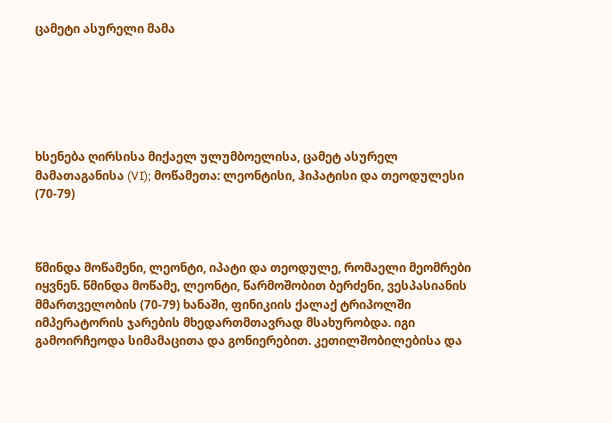ცამეტი ასურელი მამა






ხსენება ღირსისა მიქაელ ულუმბოელისა, ცამეტ ასურელ მამათაგანისა (VI); მოწამეთა: ლეონტისი, ჰიპატისი და თეოდულესი (70-79)



წმინდა მოწამენი, ლეონტი, იპატი და თეოდულე, რომაელი მეომრები იყვნენ. წმინდა მოწამე, ლეონტი, წარმოშობით ბერძენი, ვესპასიანის მმართველობის (70-79) ხანაში, ფინიკიის ქალაქ ტრიპოლში იმპერატორის ჯარების მხედართმთავრად მსახურობდა. იგი გამოირჩეოდა სიმამაცითა და გონიერებით. კეთილშობილებისა და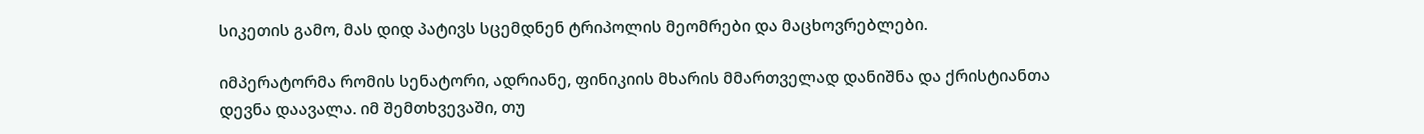სიკეთის გამო, მას დიდ პატივს სცემდნენ ტრიპოლის მეომრები და მაცხოვრებლები.

იმპერატორმა რომის სენატორი, ადრიანე, ფინიკიის მხარის მმართველად დანიშნა და ქრისტიანთა დევნა დაავალა. იმ შემთხვევაში, თუ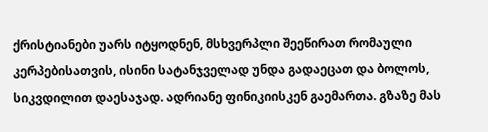ქრისტიანები უარს იტყოდნენ, მსხვერპლი შეეწირათ რომაული კერპებისათვის, ისინი სატანჯველად უნდა გადაეცათ და ბოლოს, სიკვდილით დაესაჯად. ადრიანე ფინიკიისკენ გაემართა. გზაზე მას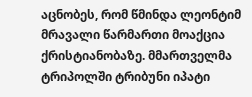აცნობეს, რომ წმინდა ლეონტიმ მრავალი წარმართი მოაქცია ქრისტიანობაზე. მმართველმა ტრიპოლში ტრიბუნი იპატი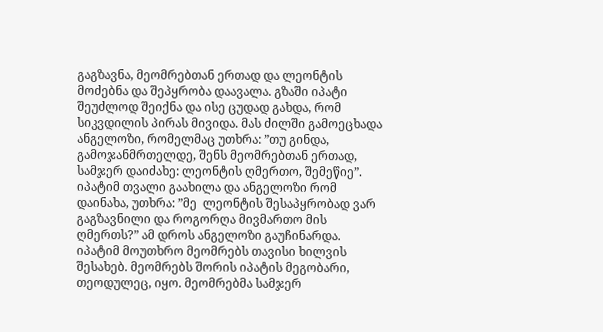გაგზავნა, მეომრებთან ერთად და ლეონტის მოძებნა და შეპყრობა დაავალა. გზაში იპატი შეუძლოდ შეიქნა და ისე ცუდად გახდა, რომ სიკვდილის პირას მივიდა. მას ძილში გამოეცხადა ანგელოზი, რომელმაც უთხრა: ”თუ გინდა, გამოჯანმრთელდე, შენს მეომრებთან ერთად, სამჯერ დაიძახე: ლეონტის ღმერთო, შემეწიე”. იპატიმ თვალი გაახილა და ანგელოზი რომ დაინახა, უთხრა: ”მე  ლეონტის შესაპყრობად ვარ გაგზავნილი და როგორღა მივმართო მის ღმერთს?” ამ დროს ანგელოზი გაუჩინარდა. იპატიმ მოუთხრო მეომრებს თავისი ხილვის შესახებ. მეომრებს შორის იპატის მეგობარი, თეოდულეც, იყო. მეომრებმა სამჯერ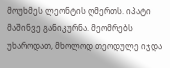მოუხმეს ლეონტის ღმერთს. იპატი მაშინვე განიკურნა. მეომრებს უხაროდათ, მხოლოდ თეოდულე იჯდა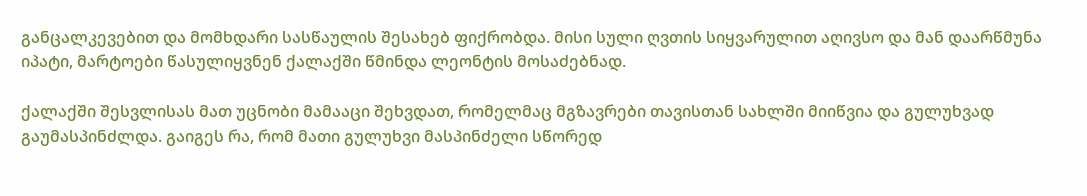განცალკევებით და მომხდარი სასწაულის შესახებ ფიქრობდა. მისი სული ღვთის სიყვარულით აღივსო და მან დაარწმუნა იპატი, მარტოები წასულიყვნენ ქალაქში წმინდა ლეონტის მოსაძებნად.

ქალაქში შესვლისას მათ უცნობი მამააცი შეხვდათ, რომელმაც მგზავრები თავისთან სახლში მიიწვია და გულუხვად გაუმასპინძლდა. გაიგეს რა, რომ მათი გულუხვი მასპინძელი სწორედ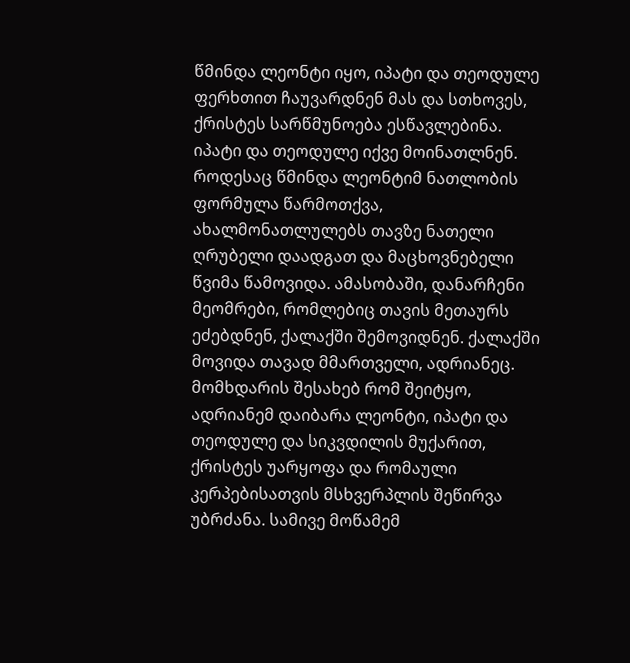წმინდა ლეონტი იყო, იპატი და თეოდულე ფერხთით ჩაუვარდნენ მას და სთხოვეს, ქრისტეს სარწმუნოება ესწავლებინა. იპატი და თეოდულე იქვე მოინათლნენ. როდესაც წმინდა ლეონტიმ ნათლობის ფორმულა წარმოთქვა, ახალმონათლულებს თავზე ნათელი ღრუბელი დაადგათ და მაცხოვნებელი წვიმა წამოვიდა. ამასობაში, დანარჩენი მეომრები, რომლებიც თავის მეთაურს ეძებდნენ, ქალაქში შემოვიდნენ. ქალაქში მოვიდა თავად მმართველი, ადრიანეც. მომხდარის შესახებ რომ შეიტყო, ადრიანემ დაიბარა ლეონტი, იპატი და თეოდულე და სიკვდილის მუქარით, ქრისტეს უარყოფა და რომაული კერპებისათვის მსხვერპლის შეწირვა უბრძანა. სამივე მოწამემ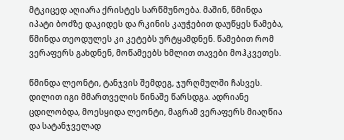მტკიცედ აღიარა ქრისტეს სარწმუნოება. მაშინ, წმინდა იპატი ბოძზე დაკიდეს და რკინის კაუჭებით დაუწყეს წამება, წმინდა თეოდულეს კი კეტებს ურტყამდნენ. წამებით რომ ვერაფერს გახდნენ, მოწამეებს ხმლით თავები მოჰკვეთეს.

წმინდა ლეონტი, ტანჯვის შემდეგ, ჯურღმულში ჩასვეს. დილით იგი მმართველის წინაშე წარსდგა. ადრიანე ცდილობდა, მოესყიდა ლეონტი, მაგრამ ვერაფერს მიაღწია და სატანჯველად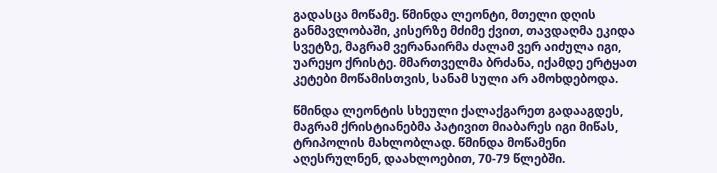გადასცა მოწამე. წმინდა ლეონტი, მთელი დღის განმავლობაში, კისერზე მძიმე ქვით, თავდაღმა ეკიდა სვეტზე, მაგრამ ვერანაირმა ძალამ ვერ აიძულა იგი, უარეყო ქრისტე. მმართველმა ბრძანა, იქამდე ერტყათ კეტები მოწამისთვის, სანამ სული არ ამოხდებოდა.

წმინდა ლეონტის სხეული ქალაქგარეთ გადააგდეს, მაგრამ ქრისტიანებმა პატივით მიაბარეს იგი მიწას, ტრიპოლის მახლობლად. წმინდა მოწამენი აღესრულნენ, დაახლოებით, 70-79 წლებში.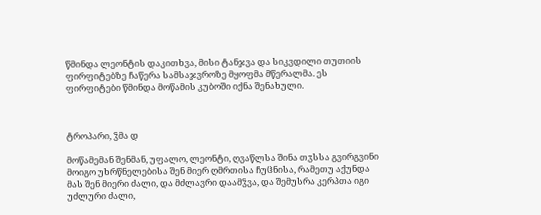წმინდა ლეონტის დაკითხვა, მისი ტანჯვა და სიკვდილი თუთიის ფირფიტებზე ჩაწერა სამსაჯვროზე მყოფმა მწერალმა. ეს ფირფიტები წმინდა მოწამის კუბოში იქნა შენახული.



ტროპარი, ჴმა დ

მოწამემან შენმან, უფალო, ლეონტი, ღვაწლსა შინა თჳსსა გვირგვინი მოიგო უხრწნელებისა შენ მიერ ღმრთისა ჩუჱნისა, რამეთუ აქუნდა მას შენ მიერი ძალი, და მძლავრი დაამჴვა, და შემუსრა კერპთა იგი უძლური ძალი,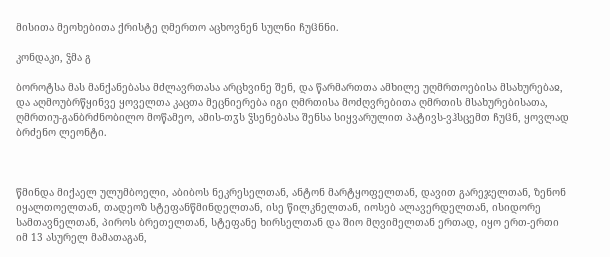მისითა მეოხებითა ქრისტე ღმერთო აცხოვნენ სულნი ჩუჱნნი.

კონდაკი, ჴმა გ

ბოროტსა მას მანქანებასა მძლავრთასა არცხვინე შენ, და წარმართთა ამხილე უღმრთოებისა მსახურებაჲ, და აღმოუბრწყინვე ყოველთა კაცთა მეცნიერება იგი ღმრთისა მოძღვრებითა ღმრთის მსახურებისათა, ღმრთიუ-განბრძნობილო მოწამეო, ამის-თჳს ჴსენებასა შენსა სიყვარულით პატივს-ვჰსცემთ ჩუჱნ, ყოვლად ბრძენო ლეონტი.



წმინდა მიქაელ ულუმბოელი, აბიბოს ნეკრესელთან, ანტონ მარტყოფელთან, დავით გარეჯელთან, ზენონ იყალთოელთან, თადეოზ სტეფანწმინდელთან, ისე წილკნელთან, იოსებ ალავერდელთან, ისიდორე სამთავნელთან, პიროს ბრეთელთან, სტეფანე ხირსელთან და შიო მღვიმელთან ერთად, იყო ერთ-ერთი იმ 13 ასურელ მამათაგან,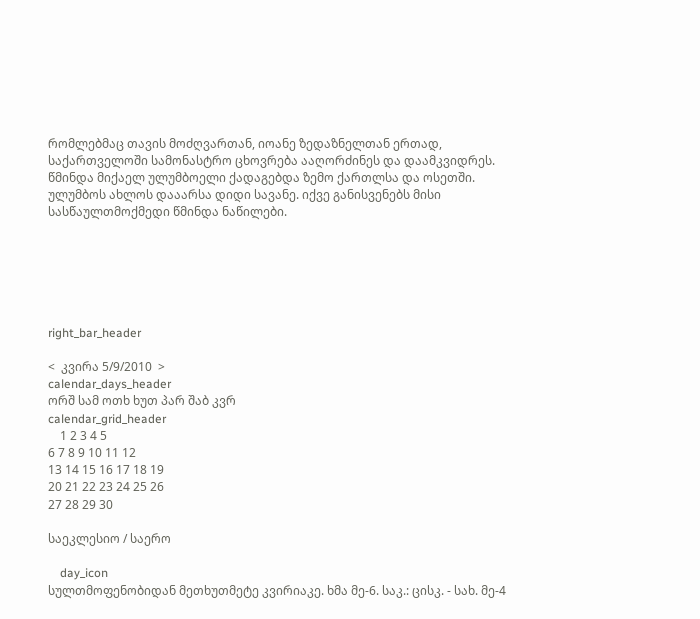რომლებმაც თავის მოძღვართან, იოანე ზედაზნელთან ერთად, საქართველოში სამონასტრო ცხოვრება ააღორძინეს და დაამკვიდრეს. წმინდა მიქაელ ულუმბოელი ქადაგებდა ზემო ქართლსა და ოსეთში. ულუმბოს ახლოს დააარსა დიდი სავანე. იქვე განისვენებს მისი სასწაულთმოქმედი წმინდა ნაწილები.






right_bar_header

<  კვირა 5/9/2010  >
calendar_days_header
ორშ სამ ოთხ ხუთ პარ შაბ კვრ
calendar_grid_header
    1 2 3 4 5
6 7 8 9 10 11 12
13 14 15 16 17 18 19
20 21 22 23 24 25 26
27 28 29 30

საეკლესიო / საერო

    day_icon
სულთმოფენობიდან მეთხუთმეტე კვირიაკე. ხმა მე-6. საკ.: ცისკ. - სახ. მე-4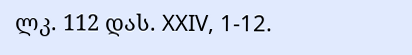ლკ. 112 დას. XXIV, 1-12.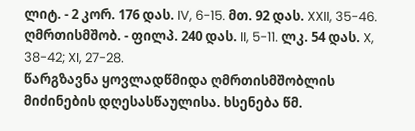ლიტ. - 2 კორ. 176 დას. IV, 6-15. მთ. 92 დას. XXII, 35-46. ღმრთისმშობ. - ფილპ. 240 დას. II, 5-11. ლკ. 54 დას. X, 38-42; XI, 27-28.
წარგზავნა ყოვლადწმიდა ღმრთისმშობლის მიძინების დღესასწაულისა. ხსენება წმ.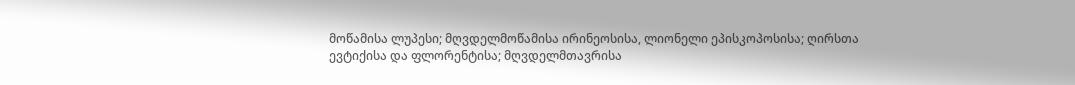მოწამისა ლუპესი; მღვდელმოწამისა ირინეოსისა, ლიონელი ეპისკოპოსისა; ღირსთა ევტიქისა და ფლორენტისა; მღვდელმთავრისა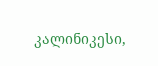კალინიკესი,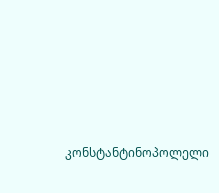კონსტანტინოპოლელი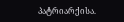პატრიარქისა.